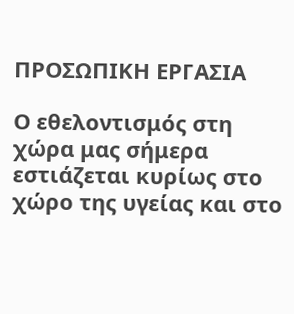ΠΡΟΣΩΠΙΚΗ ΕΡΓΑΣΙΑ

Ο εθελοντισμός στη χώρα μας σήμερα εστιάζεται κυρίως στο χώρο της υγείας και στο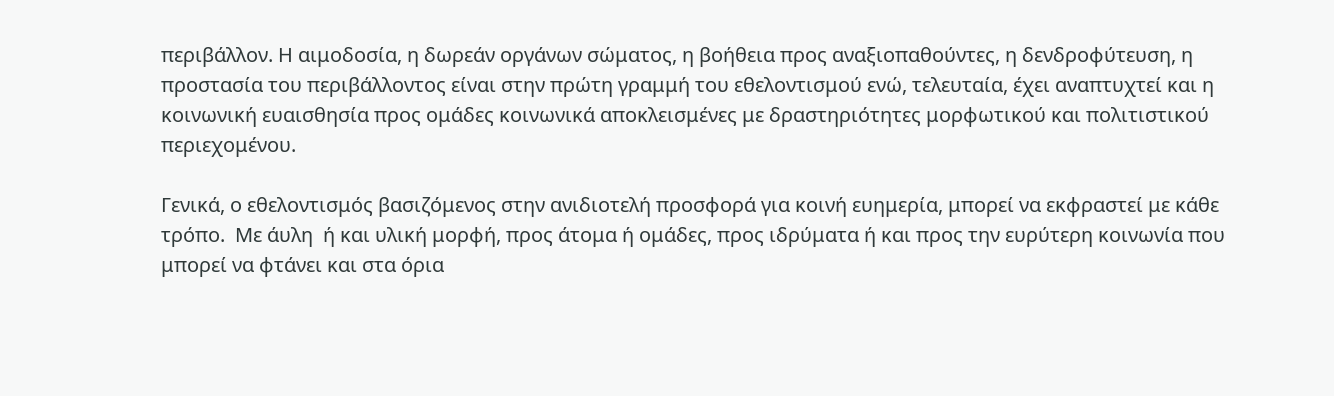περιβάλλον. Η αιμοδοσία, η δωρεάν οργάνων σώματος, η βοήθεια προς αναξιοπαθούντες, η δενδροφύτευση, η προστασία του περιβάλλοντος είναι στην πρώτη γραμμή του εθελοντισμού ενώ, τελευταία, έχει αναπτυχτεί και η κοινωνική ευαισθησία προς ομάδες κοινωνικά αποκλεισμένες με δραστηριότητες μορφωτικού και πολιτιστικού περιεχομένου.

Γενικά, ο εθελοντισμός βασιζόμενος στην ανιδιοτελή προσφορά για κοινή ευημερία, μπορεί να εκφραστεί με κάθε τρόπο.  Με άυλη  ή και υλική μορφή, προς άτομα ή ομάδες, προς ιδρύματα ή και προς την ευρύτερη κοινωνία που μπορεί να φτάνει και στα όρια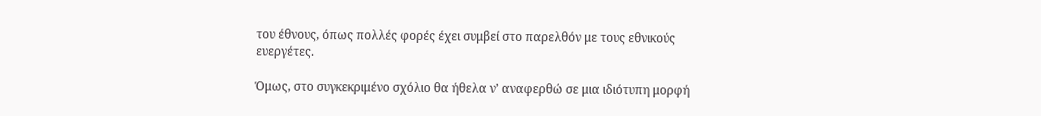του έθνους, όπως πολλές φορές έχει συμβεί στο παρελθόν με τους εθνικούς ευεργέτες.

Όμως, στο συγκεκριμένο σχόλιο θα ήθελα ν’ αναφερθώ σε μια ιδιότυπη μορφή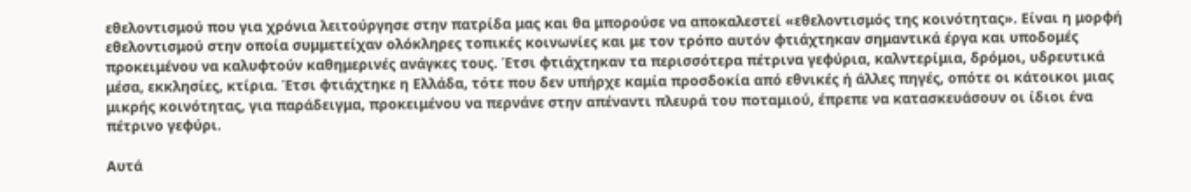εθελοντισμού που για χρόνια λειτούργησε στην πατρίδα μας και θα μπορούσε να αποκαλεστεί «εθελοντισμός της κοινότητας». Είναι η μορφή εθελοντισμού στην οποία συμμετείχαν ολόκληρες τοπικές κοινωνίες και με τον τρόπο αυτόν φτιάχτηκαν σημαντικά έργα και υποδομές προκειμένου να καλυφτούν καθημερινές ανάγκες τους. Έτσι φτιάχτηκαν τα περισσότερα πέτρινα γεφύρια, καλντερίμια, δρόμοι, υδρευτικά μέσα, εκκλησίες, κτίρια. Έτσι φτιάχτηκε η Ελλάδα, τότε που δεν υπήρχε καμία προσδοκία από εθνικές ή άλλες πηγές, οπότε οι κάτοικοι μιας μικρής κοινότητας, για παράδειγμα, προκειμένου να περνάνε στην απέναντι πλευρά του ποταμιού, έπρεπε να κατασκευάσουν οι ίδιοι ένα πέτρινο γεφύρι.

Αυτά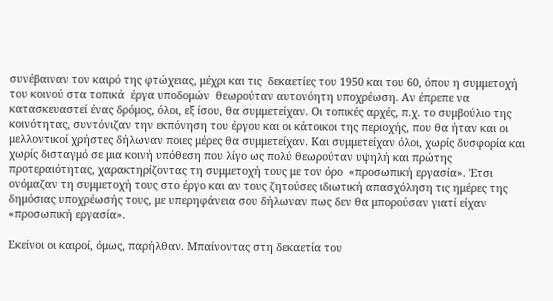συνέβαιναν τον καιρό της φτώχειας, μέχρι και τις  δεκαετίες του 1950 και του 60, όπου η συμμετοχή του κοινού στα τοπικά  έργα υποδομών  θεωρούταν αυτονόητη υποχρέωση. Αν έπρεπε να κατασκευαστεί ένας δρόμος, όλοι, εξ ίσου, θα συμμετείχαν. Οι τοπικές αρχές, π.χ. το συμβούλιο της κοινότητας, συντόνιζαν την εκπόνηση του έργου και οι κάτοικοι της περιοχής, που θα ήταν και οι μελλοντικοί χρήστες δήλωναν ποιες μέρες θα συμμετείχαν. Και συμμετείχαν όλοι, χωρίς δυσφορία και χωρίς δισταγμό σε μια κοινή υπόθεση που λίγο ως πολύ θεωρούταν υψηλή και πρώτης προτεραιότητας, χαρακτηρίζοντας τη συμμετοχή τους με τον όρο  «προσωπική εργασία». Έτσι ονόμαζαν τη συμμετοχή τους στο έργο και αν τους ζητούσες ιδιωτική απασχόληση τις ημέρες της δημόσιας υποχρέωσής τους, με υπερηφάνεια σου δήλωναν πως δεν θα μπορούσαν γιατί είχαν «προσωπική εργασία».

Εκείνοι οι καιροί, όμως, παρήλθαν. Μπαίνοντας στη δεκαετία του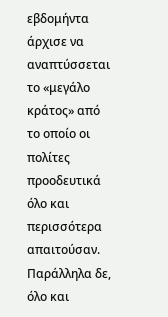εβδομήντα άρχισε να αναπτύσσεται το «μεγάλο κράτος» από το οποίο οι πολίτες προοδευτικά όλο και περισσότερα απαιτούσαν. Παράλληλα δε, όλο και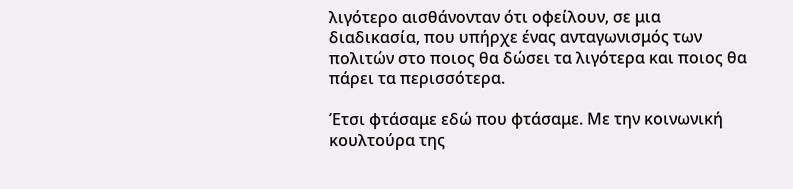λιγότερο αισθάνονταν ότι οφείλουν, σε μια διαδικασία, που υπήρχε ένας ανταγωνισμός των πολιτών στο ποιος θα δώσει τα λιγότερα και ποιος θα πάρει τα περισσότερα.

Έτσι φτάσαμε εδώ που φτάσαμε. Με την κοινωνική κουλτούρα της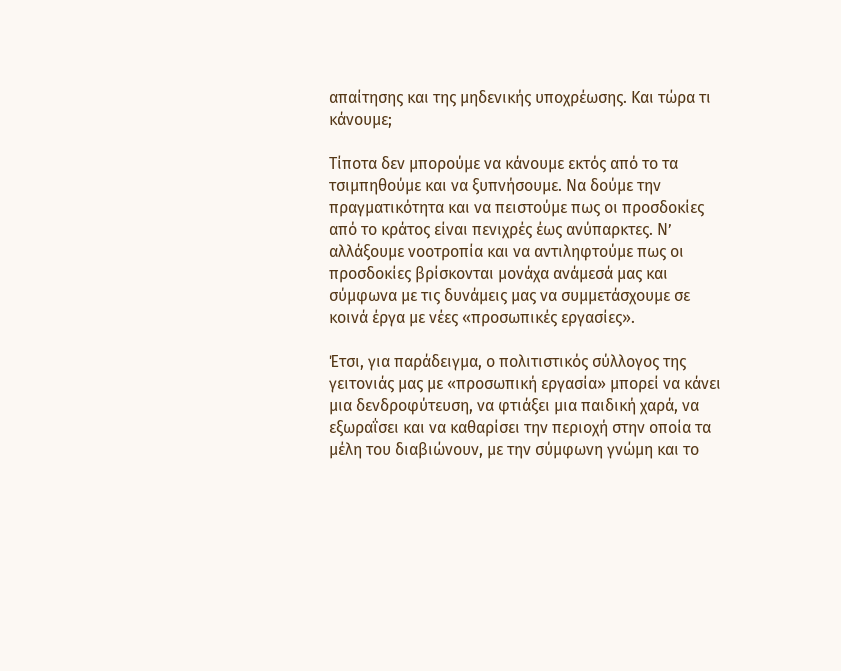απαίτησης και της μηδενικής υποχρέωσης. Και τώρα τι κάνουμε;

Τίποτα δεν μπορούμε να κάνουμε εκτός από το τα τσιμπηθούμε και να ξυπνήσουμε. Να δούμε την πραγματικότητα και να πειστούμε πως οι προσδοκίες από το κράτος είναι πενιχρές έως ανύπαρκτες. Ν’ αλλάξουμε νοοτροπία και να αντιληφτούμε πως οι  προσδοκίες βρίσκονται μονάχα ανάμεσά μας και σύμφωνα με τις δυνάμεις μας να συμμετάσχουμε σε κοινά έργα με νέες «προσωπικές εργασίες».

Έτσι, για παράδειγμα, ο πολιτιστικός σύλλογος της γειτονιάς μας με «προσωπική εργασία» μπορεί να κάνει μια δενδροφύτευση, να φτιάξει μια παιδική χαρά, να εξωραΐσει και να καθαρίσει την περιοχή στην οποία τα μέλη του διαβιώνουν, με την σύμφωνη γνώμη και το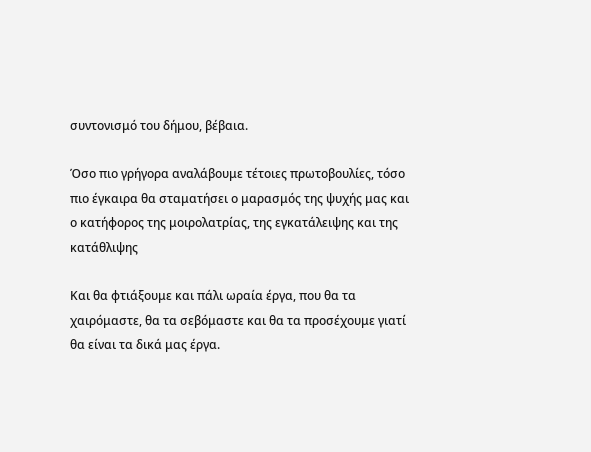συντονισμό του δήμου, βέβαια.

Όσο πιο γρήγορα αναλάβουμε τέτοιες πρωτοβουλίες, τόσο πιο έγκαιρα θα σταματήσει ο μαρασμός της ψυχής μας και ο κατήφορος της μοιρολατρίας, της εγκατάλειψης και της κατάθλιψης

Και θα φτιάξουμε και πάλι ωραία έργα, που θα τα χαιρόμαστε, θα τα σεβόμαστε και θα τα προσέχουμε γιατί θα είναι τα δικά μας έργα.